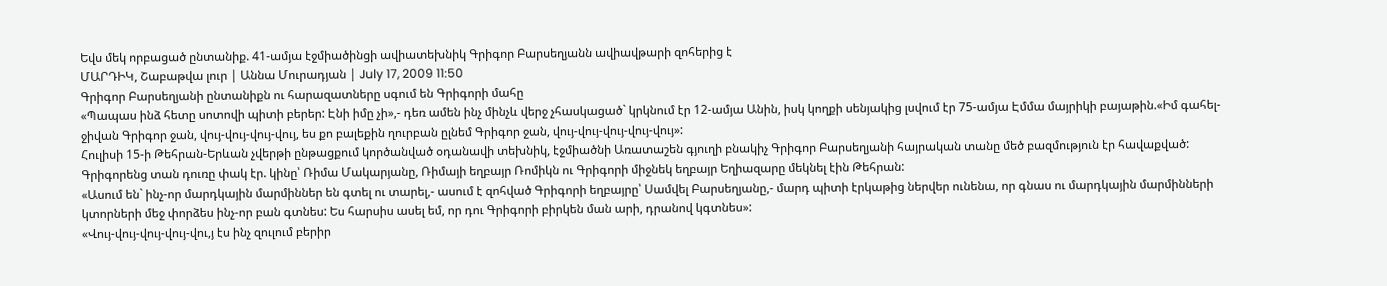Եվս մեկ որբացած ընտանիք. 41-ամյա էջմիածինցի ավիատեխնիկ Գրիգոր Բարսեղյանն ավիավթարի զոհերից է
ՄԱՐԴԻԿ, Շաբաթվա լուր | Աննա Մուրադյան | July 17, 2009 11:50
Գրիգոր Բարսեղյանի ընտանիքն ու հարազատները սգում են Գրիգորի մահը
«Պապաս ինձ հետը սոտովի պիտի բերեր: Էնի իմը չի»,- դեռ ամեն ինչ մինչև վերջ չհասկացած` կրկնում էր 12-ամյա Անին, իսկ կողքի սենյակից լսվում էր 75-ամյա Էմմա մայրիկի բայաթին.«Իմ գահել-ջիվան Գրիգոր ջան, վույ-վույ-վույ-վույ, ես քո բալեքին ղուրբան ըլնեմ Գրիգոր ջան, վույ-վույ-վույ-վույ-վույ»:
Հուլիսի 15-ի Թեհրան-Երևան չվերթի ընթացքում կործանված օդանավի տեխնիկ, էջմիածնի Առատաշեն գյուղի բնակիչ Գրիգոր Բարսեղյանի հայրական տանը մեծ բազմություն էր հավաքված: Գրիգորենց տան դուռը փակ էր. կինը՝ Ռիմա Մակարյանը, Ռիմայի եղբայր Ռոմիկն ու Գրիգորի միջնեկ եղբայր Եղիազարը մեկնել էին Թեհրան:
«Ասում են` ինչ-որ մարդկային մարմիններ են գտել ու տարել,- ասում է զոհված Գրիգորի եղբայրը՝ Սամվել Բարսեղյանը,- մարդ պիտի էրկաթից ներվեր ունենա, որ գնաս ու մարդկային մարմինների կտորների մեջ փորձես ինչ-որ բան գտնես: Ես հարսիս ասել եմ, որ դու Գրիգորի բիրկեն ման արի, դրանով կգտնես»:
«Վույ-վույ-վույ-վույ-վու,յ էս ինչ զուլում բերիր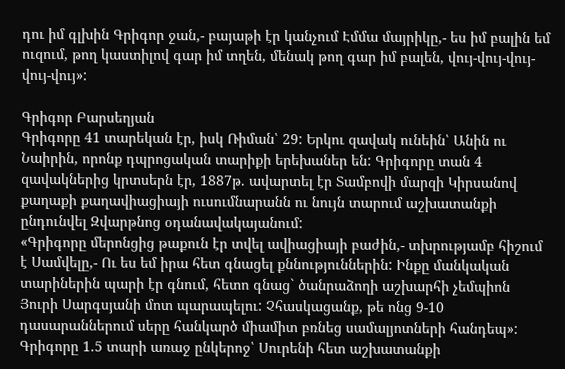դու իմ գլխին Գրիգոր ջան,- բայաթի էր կանչում Էմմա մայրիկը,- ես իմ բալին եմ ուզում, թող կաստիլով գար իմ տղեն, մենակ թող գար իմ բալեն, վույ-վույ-վույ-վույ-վույ»:

Գրիգոր Բարսեղյան
Գրիգորը 41 տարեկան էր, իսկ Ռիման՝ 29: Երկու զավակ ունեին՝ Անին ու Նաիրին, որոնք դպրոցական տարիքի երեխաներ են: Գրիգորը տան 4 զավակներից կրտսերն էր, 1887թ. ավարտել էր Տամբովի մարզի Կիրսանով քաղաքի քաղավիացիայի ուսումնարանն ու նույն տարում աշխատանքի ընդունվել Զվարթնոց օդանավակայանում:
«Գրիգորը մերոնցից թաքուն էր տվել ավիացիայի բաժին,- տխրությամբ հիշում է Սամվելը,- Ու ես եմ իրա հետ գնացել քննություններին: Ինքը մանկական տարիներին պարի էր գնում, հետո գնաց` ծանրաձողի աշխարհի չեմպիոն Յուրի Սարգսյանի մոտ պարապելու: Չհասկացանք, թե ոնց 9-10 դասարաններում սերը հանկարծ միամիտ բռնեց սամալյոտների հանդեպ»:
Գրիգորը 1.5 տարի առաջ ընկերոջ՝ Սուրենի հետ աշխատանքի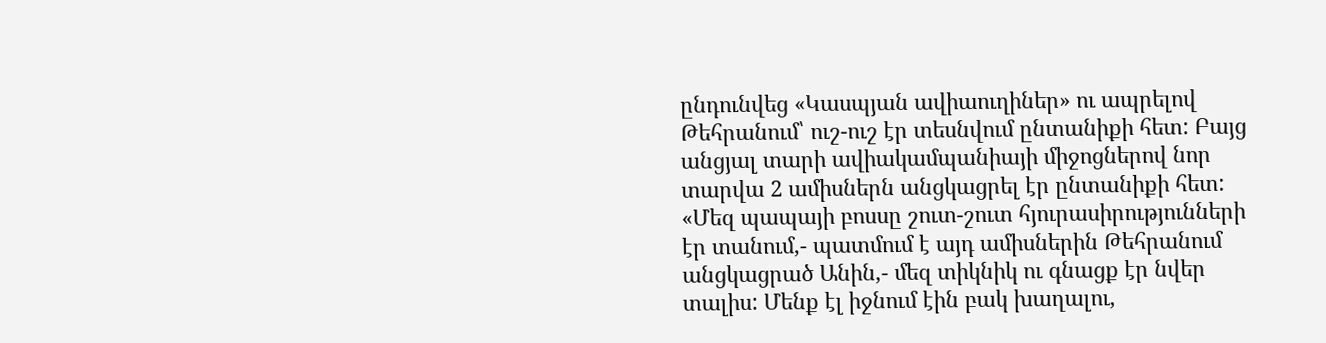ընդունվեց «Կասպյան ավիաուղիներ» ու ապրելով Թեհրանում՝ ուշ-ուշ էր տեսնվում ընտանիքի հետ: Բայց անցյալ տարի ավիակամպանիայի միջոցներով նոր տարվա 2 ամիսներն անցկացրել էր ընտանիքի հետ:
«Մեզ պապայի բոսսը շուտ-շուտ հյուրասիրությունների էր տանում,- պատմում է այդ ամիսներին Թեհրանում անցկացրած Անին,- մեզ տիկնիկ ու գնացք էր նվեր տալիս: Մենք էլ իջնում էին բակ խաղալու,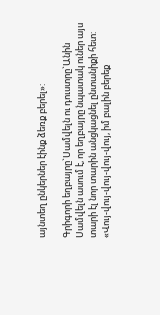այնտեղ ընկերներ էինք ձեռք բերել»:

Գրիգորի եղբայրը`Սամվելն ու դուստրը`Անին
Սամվելն ասում է, որ եղբայրը նպատակ ուներ այս տարի էլ նոր տարին անցկացնել ընտանիքի հետ:
«Վույ-վույ-վույ-վույ-վույ, իմ բալին բերեք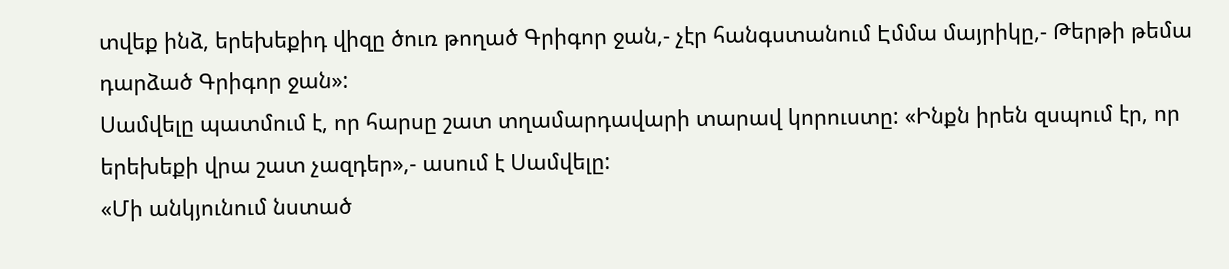տվեք ինձ, երեխեքիդ վիզը ծուռ թողած Գրիգոր ջան,- չէր հանգստանում Էմմա մայրիկը,- Թերթի թեմա դարձած Գրիգոր ջան»:
Սամվելը պատմում է, որ հարսը շատ տղամարդավարի տարավ կորուստը: «Ինքն իրեն զսպում էր, որ երեխեքի վրա շատ չազդեր»,- ասում է Սամվելը:
«Մի անկյունում նստած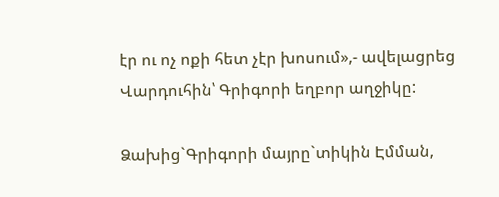էր ու ոչ ոքի հետ չէր խոսում»,- ավելացրեց Վարդուհին՝ Գրիգորի եղբոր աղջիկը:

Ձախից`Գրիգորի մայրը`տիկին Էմման,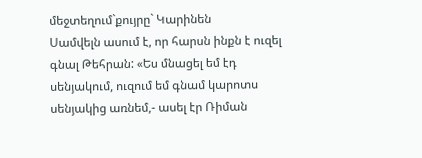մեջտեղում`քույրը` Կարինեն
Սամվելն ասում է, որ հարսն ինքն է ուզել գնալ Թեհրան: «Ես մնացել եմ էդ սենյակում, ուզում եմ գնամ կարոտս սենյակից առնեմ,- ասել էր Ռիման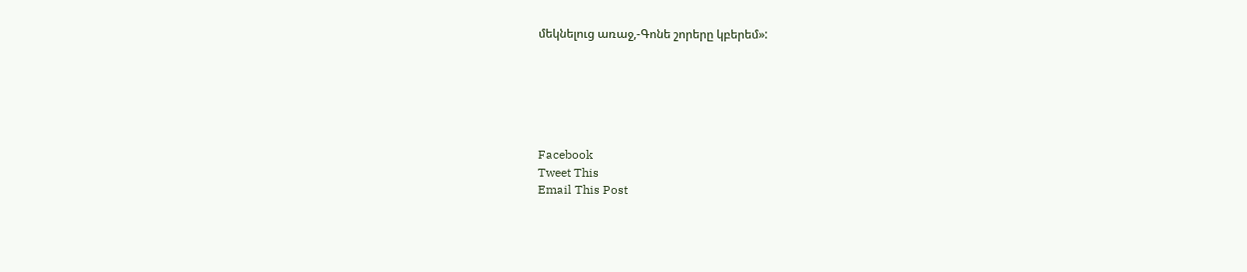մեկնելուց առաջ,-Գոնե շորերը կբերեմ»:






Facebook
Tweet This
Email This Post